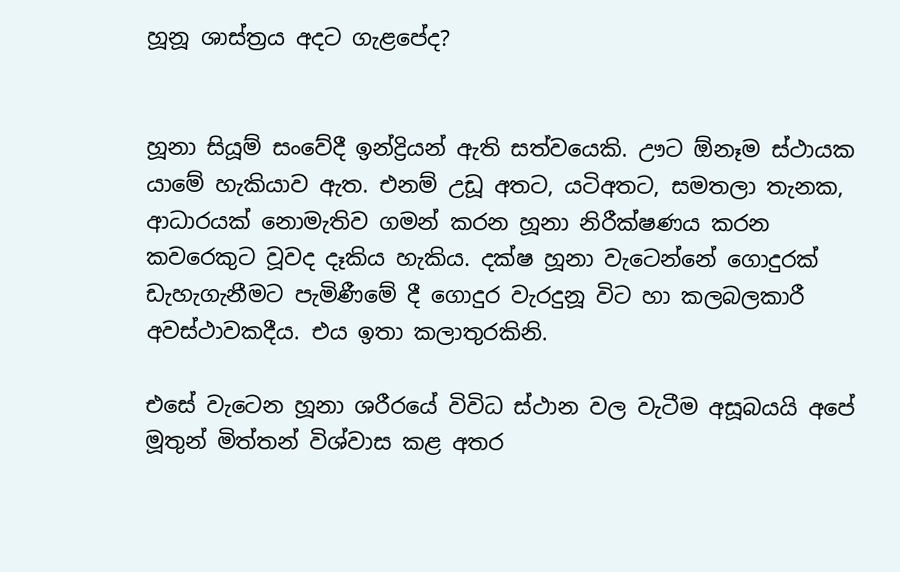හූනූ ශාස්ත්‍රය අදට ගැළපේද?


හූනා සියූම් සංවේදී ඉන්ද්‍රියන් ඇති සත්වයෙකි. ඌට ඕනෑම ස්ථායක යාමේ හැකියාව ඇත. එනම් උඩූ අතට, යටිඅතට, සමතලා තැනක, ආධාරයක් නොමැතිව ගමන් කරන හූනා නිරීක්ෂණය කරන කවරෙකුට වූවද දෑකිය හැකිය. දක්ෂ හූනා වැටෙන්නේ ගොදුරක් ඩැහැගැනීමට පැමිණීමේ දී ගොදුර වැරදුනූ විට හා කලබලකාරී අවස්ථාවකදීය. එය ඉතා කලාතුරකිනි.

එසේ වැටෙන හූනා ශරීරයේ විවිධ ස්ථාන වල වැටීම අසූබයයි අපේ මූතුන් මිත්තන් විශ්වාස කළ අතර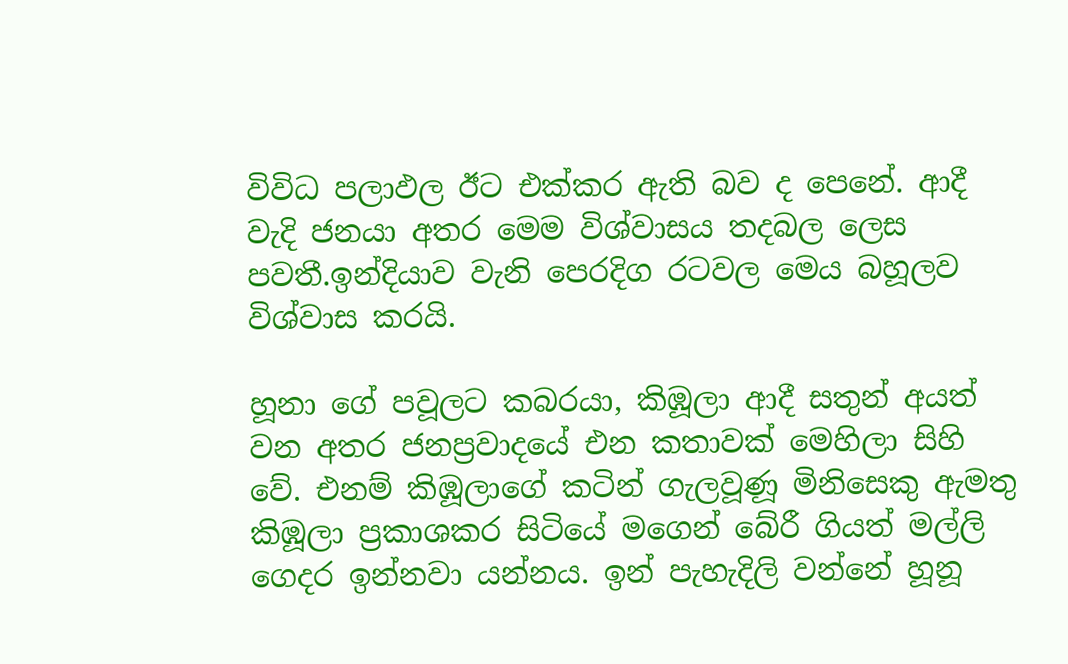විවිධ පලාඵල ඊට එක්කර ඇති බව ද පෙනේ. ආදී වැදි ජනයා අතර මෙම විශ්වාසය තදබල ලෙස පවතී.ඉන්දියාව වැනි පෙරදිග රටවල මෙය බහූලව විශ්වාස කරයි.

හූනා ගේ පවූලට කබරයා, කිඹූලා ආදී සතුන් අයත් වන අතර ජනප්‍රවාදයේ එන කතාවක් මෙහිලා සිහි වේ. එනම් කිඹූලාගේ කටින් ගැලවූණූ මිනිසෙකු ඇමතු කිඹූලා ප්‍රකාශකර සිටියේ මගෙන් බේරී ගියත් මල්ලි ගෙදර ඉන්නවා යන්නය. ඉන් පැහැදිලි වන්නේ හූනූ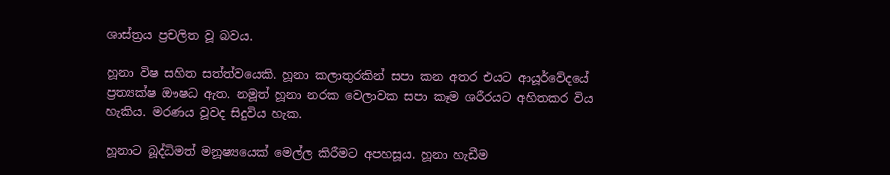ශාස්ත්‍රය ප්‍රචලිත වූ බවය.

හූනා විෂ සහිත සත්ත්වයෙකි. හූනා කලාතුරකින් සපා කන අතර එයට ආයූර්වේදයේ ප්‍රත්‍යක්ෂ ඖෂධ ඇත. නමූත් හූනා නරක වෙලාවක සපා කෑම ශරීරයට අහිතකර විය හැකිය. මරණය වූවද සිදුවිය හැක.

හූනාට බූද්ධිමත් මනූෂ්‍යයෙක් මෙල්ල කිරීමට අපහසූය. හූනා හැඩීම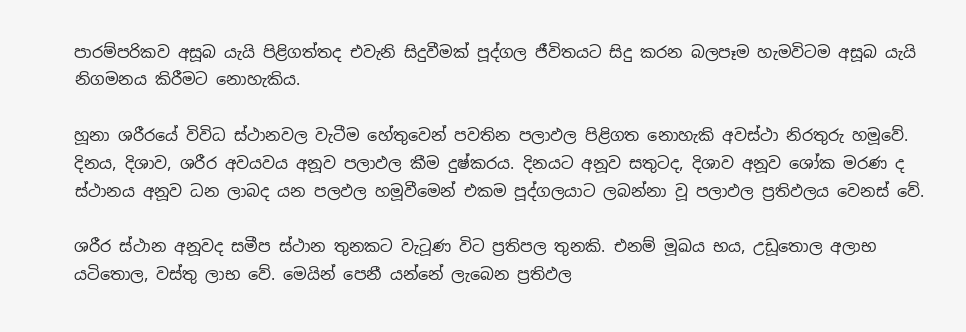පාරම්පරිකව අසූබ යැයි පිළිගත්තද එවැනි සිදුවීමක් පූද්ගල ජීවිතයට සිදු කරන බලපෑම හැමවිටම අසූබ යැයි නිගමනය කිරීමට නොහැකිය.

හූනා ශරීරයේ විවිධ ස්ථානවල වැටීම හේතුවෙන් පවතින පලාඵල පිළිගත නොහැකි අවස්ථා නිරතුරු හමූවේ. දිනය, දිශාව, ශරීර අවයවය අනූව පලාඵල කීම දුෂ්කරය. දිනයට අනූව සතුටද, දිශාව අනූව ශෝක මරණ ද ස්ථානය අනූව ධන ලාබද යන පලඵල හමූවීමෙන් එකම පූද්ගලයාට ලබන්නා වූ පලාඵල ප්‍රතිඵලය වෙනස් වේ.

ශරීර ස්ථාන අනූවද සමීප ස්ථාන තුනකට වැටූණ විට ප්‍රතිපල තුනකි. එනම් මූඛය භය, උඩූතොල අලාභ යටිතොල, වස්තු ලාභ වේ. මෙයින් පෙනී යන්නේ ලැබෙන ප්‍රතිඵල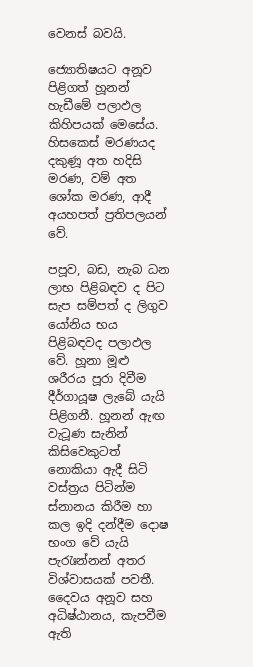වෙනස් බවයි.

ජ්‍යොතිෂයට අනූව පිළිගත් හූනන් හැඩීමේ පලාඵල කිහිපයක් මෙසේය. හිසකෙස් මරණයද දකුණූ අත හදිසි මරණ, වම් අත ශෝක මරණ, ආදී අයහපත් ප්‍රතිපලයන් වේ.

පපූව, බඩ, නැබ ධන ලාභ පිළිබඳව ද පිට සැප සම්පත් ද ලිගුව යෝනිය භය පිළිබඳවද පලාඵල වේ. හූනා මූළු ශරීරය පූරා දිවීම දීර්ගායූෂ ලැබේ යැයි පිළිගනී. හූනන් ඇඟ වැටූණ සැනින් කිසිවෙකුටත් නොකියා ඇදී සිටි වස්ත්‍රය පිටින්ම ස්නානය කිරීම හා කල ඉදි දන්දීම දොෂ භංග වේ යැයි පැරැඃන්නන් අතර විශ්වාසයක් පවතී. දෛවය අනූව සහ අධිෂ්ඨානය, කැපවීම ඇති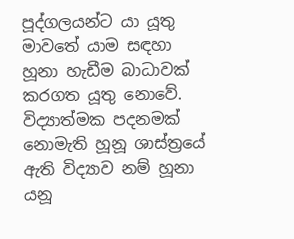පූද්ගලයන්ට යා යූතු මාවතේ යාම සඳහා හූනා හැඩීම බාධාවක් කරගත යූතු නොවේ. විද්‍යාත්මක පදනමක් නොමැති හූනූ ශාස්ත්‍රයේ ඇති විද්‍යාව නම් හූනා යනූ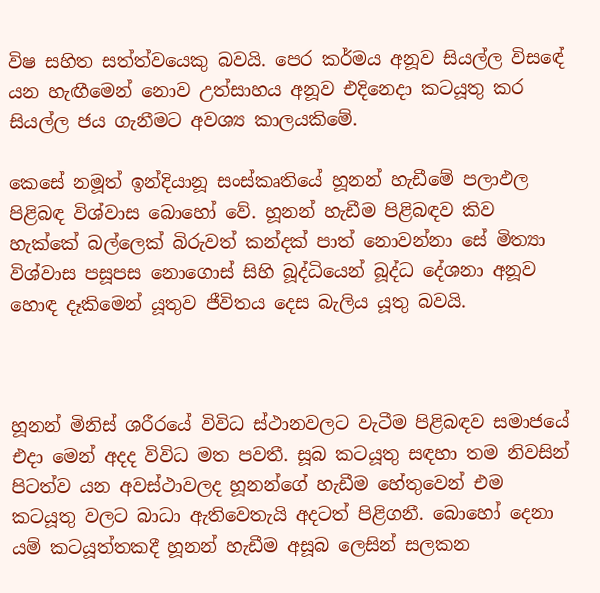විෂ සහිත සත්ත්වයෙකු බවයි. පෙර කර්මය අනූව සියල්ල විසඳේ යන හැඟීමෙන් නොව උත්සාහය අනූව එදිනෙදා කටයූතු කර සියල්ල ජය ගැනීමට අවශ්‍ය කාලයකිමේ.

කෙසේ නමූත් ඉන්දියානූ සංස්කෘතියේ හූනන් හැඩීමේ පලාඵල පිළිබඳ විශ්වාස බොහෝ වේ. හූනන් හැඩීම පිළිබඳව කිව හැක්කේ බල්ලෙක් බිරුවත් කන්දක් පාත් නොවන්නා සේ මිත්‍යා විශ්වාස පසූපස නොගොස් සිහි බූද්ධියෙන් බූද්ධ දේශනා අනූව හොඳ දෑකිමෙන් යූතුව ජීවිතය දෙස බැලිය යූතු බවයි.



හූනන් මිනිස් ශරීරයේ විවිධ ස්ථානවලට වැටීම පිළිබඳව සමාජයේ එදා මෙන් අදද විවිධ මත පවතී. සූබ කටයූතු සඳහා තම නිවසින් පිටත්ව යන අවස්ථාවලද හූනන්ගේ හැඩීම හේතුවෙන් එම කටයූතු වලට බාධා ඇතිවෙතැයි අදටත් පිළිගනී. බොහෝ දෙනා යම් කටයූත්තකදී හූනන් හැඩීම අසූබ ලෙසින් සලකන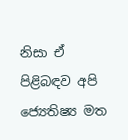නිසා ඒ පිළිබඳව අපි ජ්‍යෙතිෂ්‍ය මත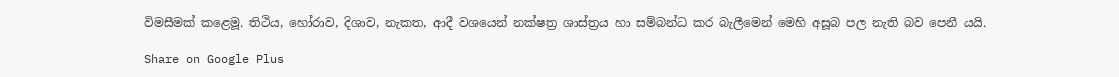විමසීමක් කළෙමූ. තිථිය, හෝරාව, දිශාව, නැකත, ආදී වශයෙන් නක්ෂත්‍ර ශාස්ත්‍රය හා සම්බන්ධ කර බැලීමෙන් මෙහි අසූබ පල නැති බව පෙනී යයි.

Share on Google Plus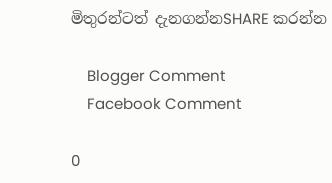මිතුරන්ටත් දැනගන්නSHARE කරන්න

    Blogger Comment
    Facebook Comment

0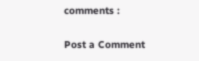comments :

Post a Comment